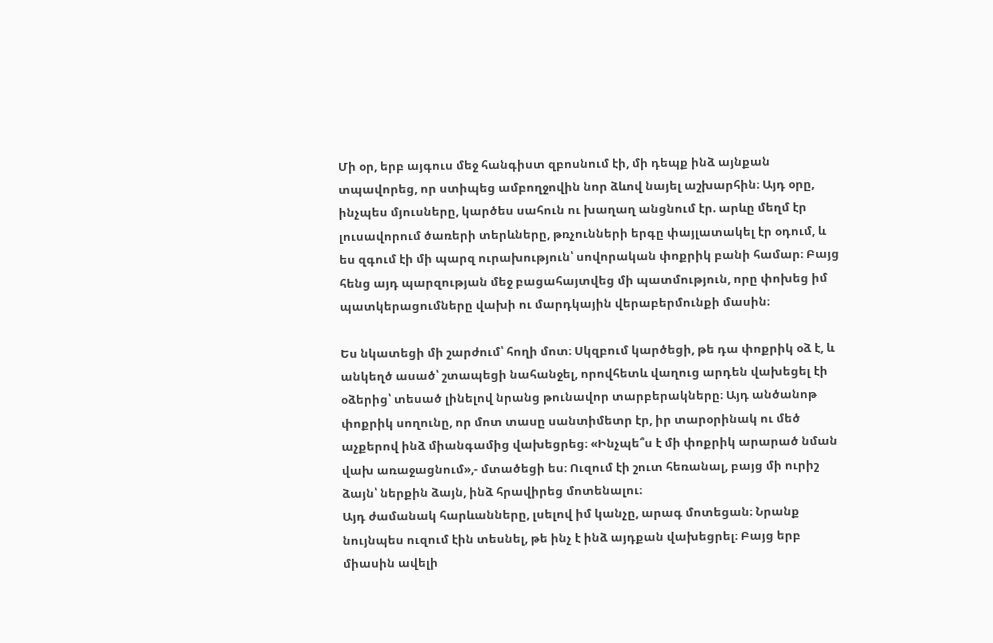Մի օր, երբ այգուս մեջ հանգիստ զբոսնում էի, մի դեպք ինձ այնքան տպավորեց, որ ստիպեց ամբողջովին նոր ձևով նայել աշխարհին։ Այդ օրը, ինչպես մյուսները, կարծես սահուն ու խաղաղ անցնում էր. արևը մեղմ էր լուսավորում ծառերի տերևները, թռչունների երգը փայլատակել էր օդում, և ես զգում էի մի պարզ ուրախություն՝ սովորական փոքրիկ բանի համար։ Բայց հենց այդ պարզության մեջ բացահայտվեց մի պատմություն, որը փոխեց իմ պատկերացումները վախի ու մարդկային վերաբերմունքի մասին։

Ես նկատեցի մի շարժում՝ հողի մոտ։ Սկզբում կարծեցի, թե դա փոքրիկ օձ է, և անկեղծ ասած՝ շտապեցի նահանջել, որովհետև վաղուց արդեն վախեցել էի օձերից՝ տեսած լինելով նրանց թունավոր տարբերակները։ Այդ անծանոթ փոքրիկ սողունը, որ մոտ տասը սանտիմետր էր, իր տարօրինակ ու մեծ աչքերով ինձ միանգամից վախեցրեց։ «Ինչպե՞ս է մի փոքրիկ արարած նման վախ առաջացնում»,- մտածեցի ես։ Ուզում էի շուտ հեռանալ, բայց մի ուրիշ ձայն՝ ներքին ձայն, ինձ հրավիրեց մոտենալու։
Այդ ժամանակ հարևանները, լսելով իմ կանչը, արագ մոտեցան։ Նրանք նույնպես ուզում էին տեսնել, թե ինչ է ինձ այդքան վախեցրել։ Բայց երբ միասին ավելի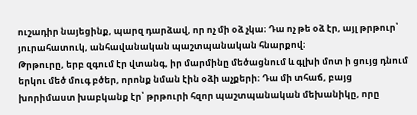ուշադիր նայեցինք, պարզ դարձավ, որ ոչ մի օձ չկա։ Դա ոչ թե օձ էր, այլ թրթուր՝ յուրահատուկ, անհավանական պաշտպանական հնարքով։
Թրթուրը, երբ զգում էր վտանգ, իր մարմինը մեծացնում և գլխի մոտ ի ցույց դնում երկու մեծ մուգ բծեր, որոնք նման էին օձի աչքերի։ Դա մի տհաճ, բայց խորիմաստ խաբկանք էր՝ թրթուրի հզոր պաշտպանական մեխանիկը, որը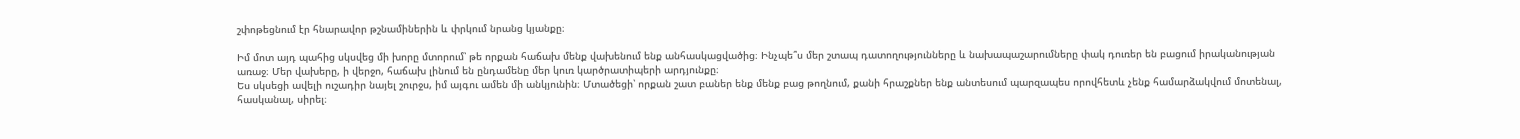շփոթեցնում էր հնարավոր թշնամիներին և փրկում նրանց կյանքը։

Իմ մոտ այդ պահից սկսվեց մի խորը մտորում՝ թե որքան հաճախ մենք վախենում ենք անհասկացվածից։ Ինչպե՞ս մեր շտապ դատողությունները և նախապաշարումները փակ դուռեր են բացում իրականության առաջ։ Մեր վախերը, ի վերջո, հաճախ լինում են ընդամենը մեր կուռ կարծրատիպերի արդյունքը։
Ես սկսեցի ավելի ուշադիր նայել շուրջս, իմ այգու ամեն մի անկյունին։ Մտածեցի՝ որքան շատ բաներ ենք մենք բաց թողնում, քանի հրաշքներ ենք անտեսում պարզապես որովհետև չենք համարձակվում մոտենալ, հասկանալ, սիրել։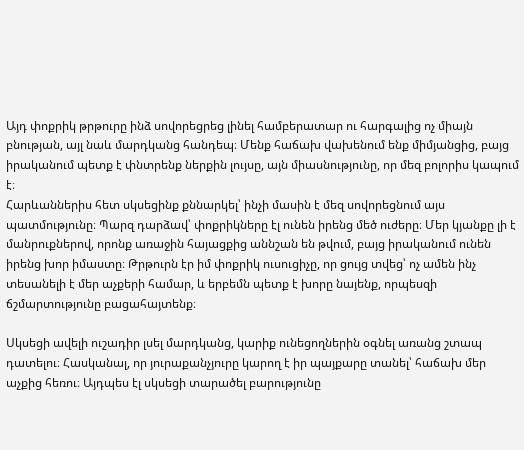Այդ փոքրիկ թրթուրը ինձ սովորեցրեց լինել համբերատար ու հարգալից ոչ միայն բնության, այլ նաև մարդկանց հանդեպ։ Մենք հաճախ վախենում ենք միմյանցից, բայց իրականում պետք է փնտրենք ներքին լույսը, այն միասնությունը, որ մեզ բոլորիս կապում է։
Հարևաններիս հետ սկսեցինք քննարկել՝ ինչի մասին է մեզ սովորեցնում այս պատմությունը։ Պարզ դարձավ՝ փոքրիկները էլ ունեն իրենց մեծ ուժերը։ Մեր կյանքը լի է մանրուքներով, որոնք առաջին հայացքից աննշան են թվում, բայց իրականում ունեն իրենց խոր իմաստը։ Թրթուրն էր իմ փոքրիկ ուսուցիչը, որ ցույց տվեց՝ ոչ ամեն ինչ տեսանելի է մեր աչքերի համար, և երբեմն պետք է խորը նայենք, որպեսզի ճշմարտությունը բացահայտենք։

Սկսեցի ավելի ուշադիր լսել մարդկանց, կարիք ունեցողներին օգնել առանց շտապ դատելու։ Հասկանալ, որ յուրաքանչյուրը կարող է իր պայքարը տանել՝ հաճախ մեր աչքից հեռու։ Այդպես էլ սկսեցի տարածել բարությունը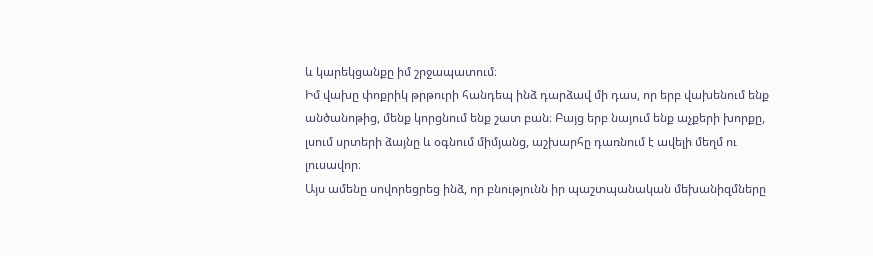և կարեկցանքը իմ շրջապատում։
Իմ վախը փոքրիկ թրթուրի հանդեպ ինձ դարձավ մի դաս, որ երբ վախենում ենք անծանոթից, մենք կորցնում ենք շատ բան։ Բայց երբ նայում ենք աչքերի խորքը, լսում սրտերի ձայնը և օգնում միմյանց, աշխարհը դառնում է ավելի մեղմ ու լուսավոր։
Այս ամենը սովորեցրեց ինձ, որ բնությունն իր պաշտպանական մեխանիզմները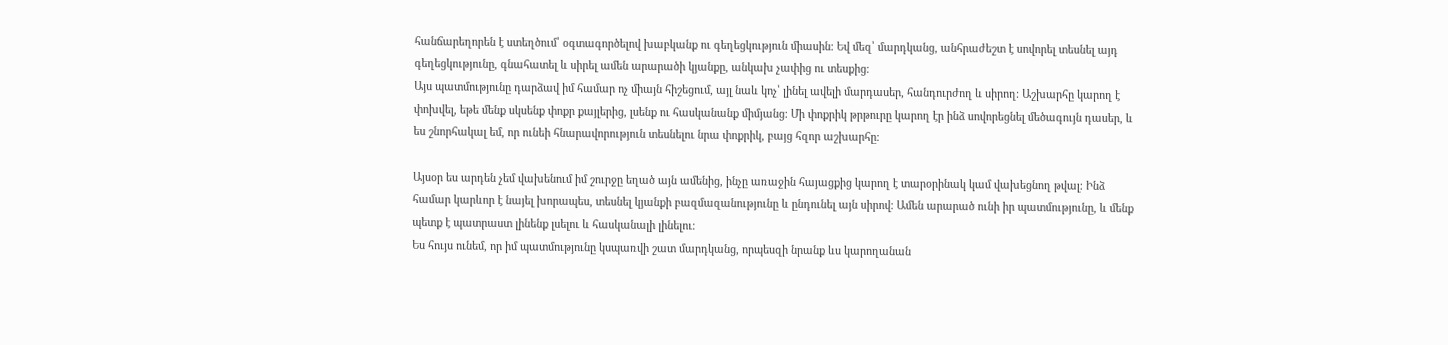հանճարեղորեն է ստեղծում՝ օգտագործելով խաբկանք ու գեղեցկություն միասին։ Եվ մեզ՝ մարդկանց, անհրաժեշտ է սովորել տեսնել այդ գեղեցկությունը, գնահատել և սիրել ամեն արարածի կյանքը, անկախ չափից ու տեսքից։
Այս պատմությունը դարձավ իմ համար ոչ միայն հիշեցում, այլ նաև կոչ՝ լինել ավելի մարդասեր, հանդուրժող և սիրող։ Աշխարհը կարող է փոխվել, եթե մենք սկսենք փոքր քայլերից, լսենք ու հասկանանք միմյանց։ Մի փոքրիկ թրթուրը կարող էր ինձ սովորեցնել մեծագույն դասեր, և ես շնորհակալ եմ, որ ունեի հնարավորություն տեսնելու նրա փոքրիկ, բայց հզոր աշխարհը։

Այսօր ես արդեն չեմ վախենում իմ շուրջը եղած այն ամենից, ինչը առաջին հայացքից կարող է տարօրինակ կամ վախեցնող թվալ։ Ինձ համար կարևոր է նայել խորապես, տեսնել կյանքի բազմազանությունը և ընդունել այն սիրով։ Ամեն արարած ունի իր պատմությունը, և մենք պետք է պատրաստ լինենք լսելու և հասկանալի լինելու։
Ես հույս ունեմ, որ իմ պատմությունը կսպառվի շատ մարդկանց, որպեսզի նրանք ևս կարողանան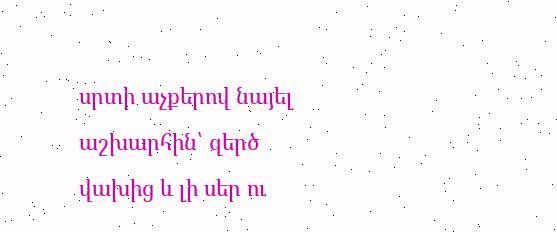սրտի աչքերով նայել աշխարհին՝ զերծ վախից և լի սեր ու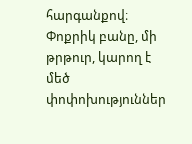հարգանքով։ Փոքրիկ բանը, մի թրթուր, կարող է մեծ փոփոխություններ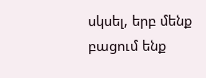սկսել, երբ մենք բացում ենք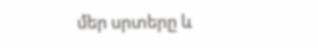մեր սրտերը և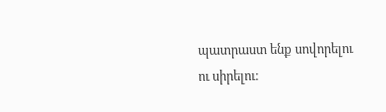պատրաստ ենք սովորելու ու սիրելու։